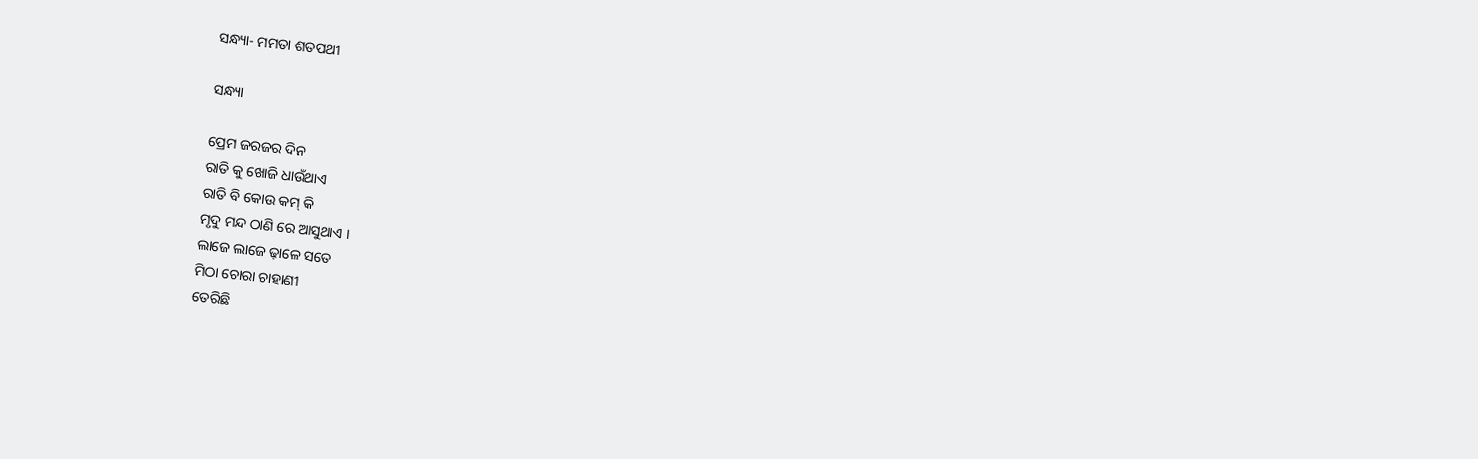ସନ୍ଧ୍ୟା- ମମତା ଶତପଥୀ

ସନ୍ଧ୍ୟା

ପ୍ରେମ ଜରଜର ଦିନ
ରାତି କୁ ଖୋଜି ଧାଉଁଥାଏ
ରାତି ବି କୋଉ କମ୍ କି
ମୃଦୁ ମନ୍ଦ ଠାଣି ରେ ଆସୁଥାଏ ।
ଲାଜେ ଲାଜେ ଢ଼ାଳେ ସତେ
ମିଠା ଚୋରା ଚାହାଣୀ
ତେରିଛି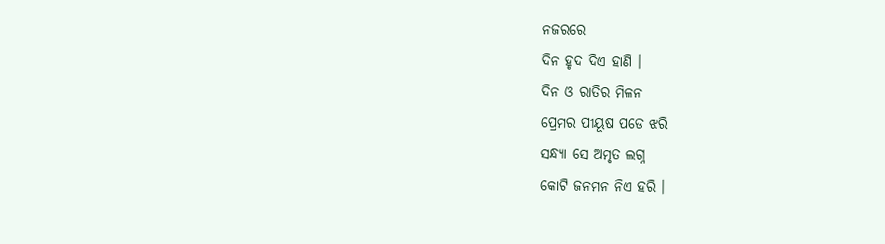ନଜରରେ
ଦିନ ହୃଦ ଦିଏ ହାଣି ।
ଦିନ ଓ ରାତିର ମିଳନ
ପ୍ରେମର ପୀୟୂଷ ପଡେ ଝରି
ସନ୍ଧ୍ୟା ସେ ଅମୃତ ଲଗ୍ନ
କୋଟି ଜନମନ ନିଏ ହରି ।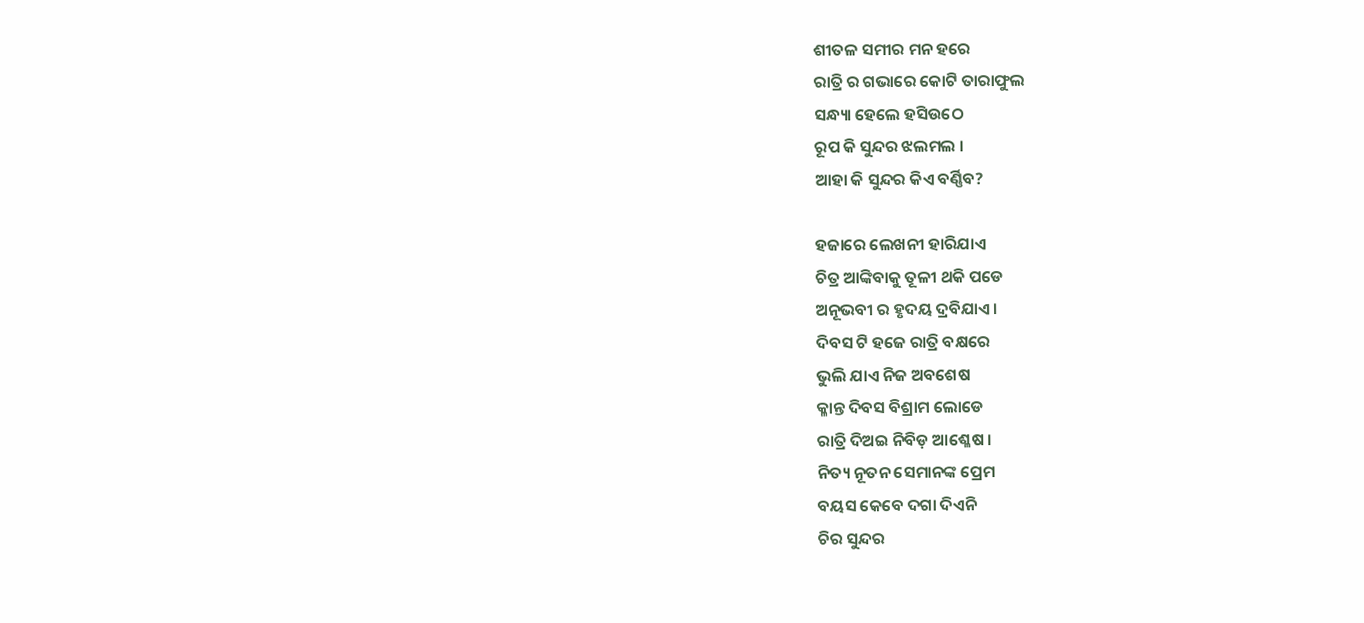ଶୀତଳ ସମୀର ମନ ହରେ
ରାତ୍ରି ର ଗଭାରେ କୋଟି ତାରାଫୁଲ
ସନ୍ଧ୍ୟା ହେଲେ ହସିଉଠେ
ରୂପ କି ସୁନ୍ଦର ଝଲମଲ ।
ଆହା କି ସୁନ୍ଦର କିଏ ବର୍ଣ୍ଣିବ?

ହଜାରେ ଲେଖନୀ ହାରିଯାଏ
ଚିତ୍ର ଆଙ୍କିବାକୁ ତୂଳୀ ଥକି ପଡେ
ଅନୂଭବୀ ର ହୃଦୟ ଦ୍ରବିଯାଏ ।
ଦିବସ ଟି ହଜେ ରାତ୍ରି ବକ୍ଷରେ
ଭୁଲି ଯାଏ ନିଜ ଅବଶେଷ
କ୍ଳାନ୍ତ ଦିବସ ବିଶ୍ରାମ ଲୋଡେ
ରାତ୍ରି ଦିଅଇ ନିବିଡ଼ ଆଶ୍ଳେଷ ।
ନିତ୍ୟ ନୂତନ ସେମାନଙ୍କ ପ୍ରେମ
ବୟସ କେବେ ଦଗା ଦିଏନି
ଚିର ସୁନ୍ଦର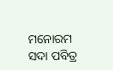ମନୋରମ
ସଦା ପବିତ୍ର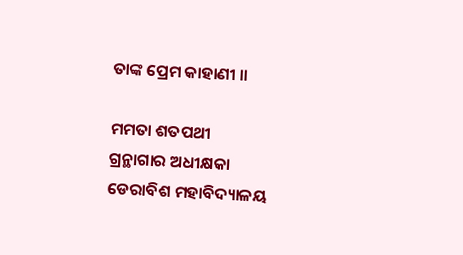ତାଙ୍କ ପ୍ରେମ କାହାଣୀ ।।

ମମତା ଶତପଥୀ
ଗ୍ରନ୍ଥାଗାର ଅଧୀକ୍ଷକା
ଡେରାବିଶ ମହାବିଦ୍ୟାଳୟ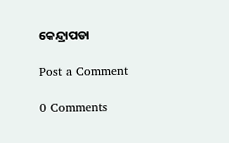କେନ୍ଦ୍ରାପଡା

Post a Comment

0 Comments